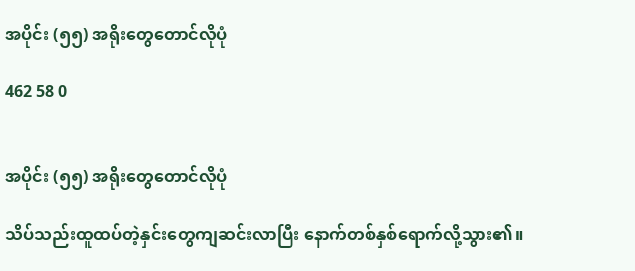အပိုင်း (၅၅) အရိုးတွေတောင်လိုပုံ

462 58 0


အပိုင်း (၅၅) အရိုးတွေတောင်လိုပုံ

သိပ်သည်းထူထပ်တဲ့နှင်းတွေကျဆင်းလာပြီး နောက်တစ်နှစ်ရောက်လို့သွား၏။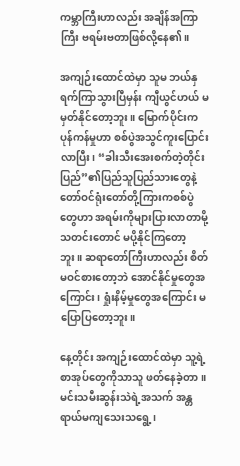ကမ္ဘာကြီးဟာလည်း အချိန်အကြာကြီး ဗရမ်းဗတာဖြစ်လို့နေ၏။

အကျဉ်းထောင်ထဲမှာ သူမ ဘယ်နှရက်ကြာသွားပြီမှန်း ကျီယွင်ဟယ် မမှတ်နိုင်တော့ဘူး။ မြောက်ပိုင်းက ပုန်ကန်မှုဟာ စစ်ပွဲအသွင်ကူးပြောင်းလာပြီး၊ “ခါးသီးအေးစက်တဲ့တိုင်းပြည်”၏ပြည်သူပြည်သားတွေနဲ့ တော်ဝင်ရုံးတော်တို့ကြားကစစ်ပွဲတွေဟာ အရမ်းကိုများပြားလာတာမို့ သတင်းတောင် မပို့နိုင်ကြတော့ဘူး။ ဆရာတော်ကြီးဟာလည်း စိတ်မဝင်စားတော့ဘဲ အောင်နိုင်မှုတွေအကြောင်း၊ ရှုံးနိမ့်မှုတွေအကြောင်း မပြောပြတော့ဘူး။

နေ့တိုင်း အကျဉ်းထောင်ထဲမှာ သူ့ရဲ့စာအုပ်တွေကိုသာသူ ဖတ်နေခဲ့တာ။ မင်းသမီးဆွန်းသဲရဲ့အသက် အန္တရာယ်မကျသေးသရွေ့၊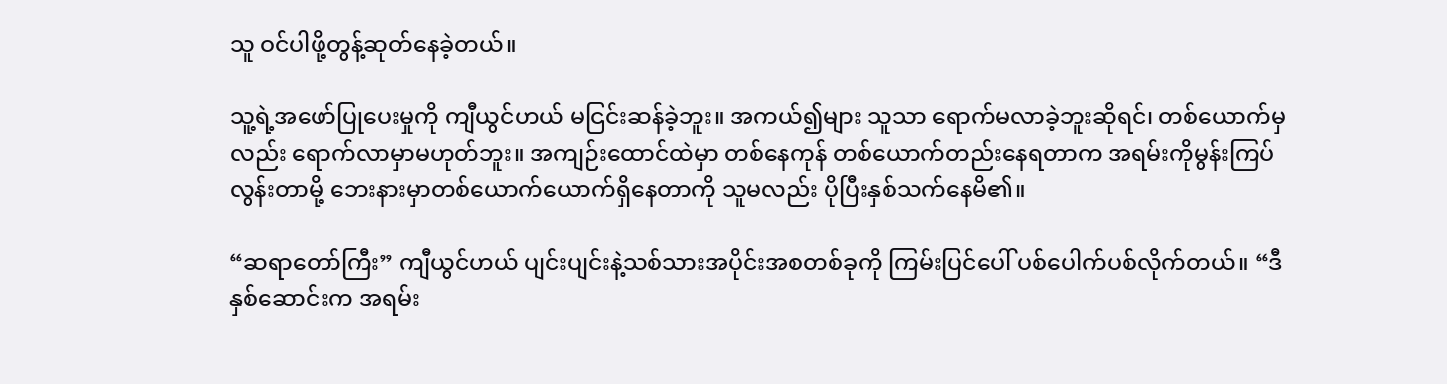သူ ဝင်ပါဖို့တွန့်ဆုတ်နေခဲ့တယ်။

သူ့ရဲ့အဖော်ပြုပေးမှုကို ကျီယွင်ဟယ် မငြင်းဆန်ခဲ့ဘူး။ အကယ်၍များ သူသာ ရောက်မလာခဲ့ဘူးဆိုရင်၊ တစ်ယောက်မှလည်း ရောက်လာမှာမဟုတ်ဘူး။ အကျဉ်းထောင်ထဲမှာ တစ်နေကုန် တစ်ယောက်တည်းနေရတာက အရမ်းကိုမွန်းကြပ်လွန်းတာမို့ ဘေးနားမှာတစ်ယောက်ယောက်ရှိနေတာကို သူမလည်း ပိုပြီးနှစ်သက်နေမိ၏။

“ဆရာတော်ကြီး” ကျီယွင်ဟယ် ပျင်းပျင်းနဲ့သစ်သားအပိုင်းအစတစ်ခုကို ကြမ်းပြင်ပေါ် ပစ်ပေါက်ပစ်လိုက်တယ်။ “ဒီနှစ်ဆောင်းက အရမ်း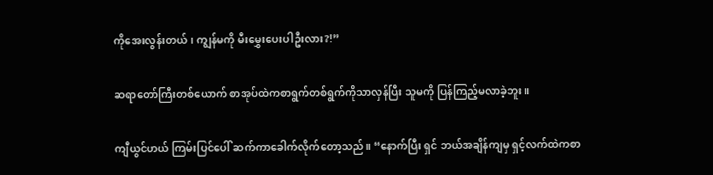ကိုအေးလွန်းတယ်၊ ကျွန်မကို မီးမွှေးပေးပါဦးလား?!”

ဆရာတော်ကြီးတစ်ယောက် စာအုပ်ထဲကစာရွက်တစ်ရွက်ကိုသာလှန်ပြီး သူမကို ပြန်ကြည့်မလာခဲ့ဘူး။

ကျီယွင်ဟယ် ကြမ်းပြင်ပေါ် ဆက်ကာခေါက်လိုက်တော့သည်။ “နောက်ပြီး ရှင် ဘယ်အချိန်ကျမှ ရှင့်လက်ထဲကစာ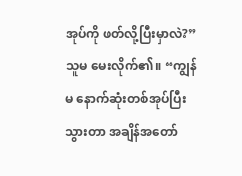အုပ်ကို ဖတ်လို့ပြီးမှာလဲ?” သူမ မေးလိုက်၏။ “ကျွန်မ နောက်ဆုံးတစ်အုပ်ပြီးသွားတာ အချိန်အတော်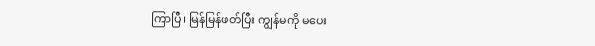ကြာပြီ၊ မြန်မြန်ဖတ်ပြီး ကျွန်မကို မပေး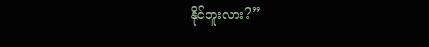နိုင်ဘူးလား?”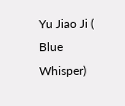Yu Jiao Ji ( Blue Whisper)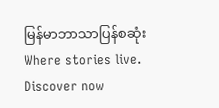မြန်မာဘာသာပြန်စဆုံးWhere stories live. Discover now